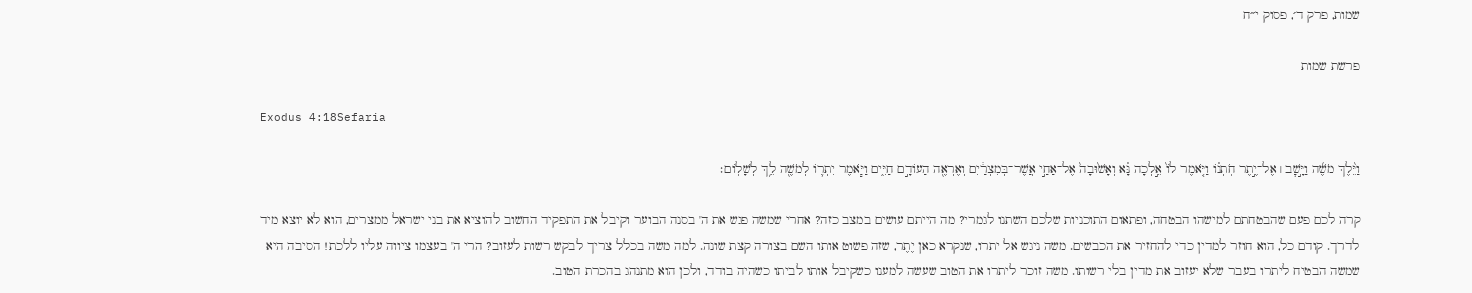שמות, פרק ד׳, פסוק י״ח

פרשת שמות

Exodus 4:18Sefaria

וַיֵּ֨לֶךְ מֹשֶׁ֜ה וַיָּ֣שׇׁב ׀ אֶל־יֶ֣תֶר חֹֽתְנ֗וֹ וַיֹּ֤אמֶר לוֹ֙ אֵ֣לְכָה נָּ֗א וְאָשׁ֙וּבָה֙ אֶל־אַחַ֣י אֲשֶׁר־בְּמִצְרַ֔יִם וְאֶרְאֶ֖ה הַעוֹדָ֣ם חַיִּ֑ים וַיֹּ֧אמֶר יִתְר֛וֹ לְמֹשֶׁ֖ה לֵ֥ךְ לְשָׁלֽוֹם׃

קרה לכם פעם שהבטחתם למישהו הבטחה, ופתאום התוכניות שלכם השתנו לגמרי? מה הייתם עושים במצב כזה? אחרי שמשה פגש את ה' בסנה הבוער וקיבל את התפקיד החשוב להוציא את בני ישראל ממצרים, הוא לא יוצא מיד לדרך. קודם כל, הוא חוזר למדין כדי להחזיר את הכבשים. משה ניגש אל יתרו, שנקרא כאן יֶתֶר, שזה פשוט אותו השם בצורה קצת שונה. למה משה בכלל צריך לבקש רשות לעזוב? הרי ה' בעצמו ציווה עליו ללכת! הסיבה היא שמשה הבטיח ליתרו בעבר שלא יעזוב את מדין בלי רשותו. משה זוכר ליתרו את הטוב שעשה למענו כשקיבל אותו לביתו כשהיה בודד, ולכן הוא מתנהג בהכרת הטוב.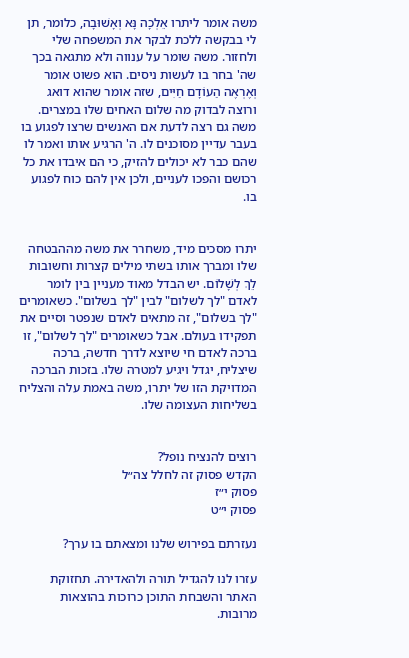משה אומר ליתרו אֵלְכָה נָּא וְאָשׁוּבָה, כלומר, תן לי בבקשה ללכת לבקר את המשפחה שלי ולחזור. משה שומר על ענווה ולא מתגאה בכך שה' בחר בו לעשות ניסים. הוא פשוט אומר וְאֶרְאֶה הַעוֹדָם חַיִּים, שזה אומר שהוא דואג ורוצה לבדוק מה שלום האחים שלו במצרים. משה גם רצה לדעת אם האנשים שרצו לפגוע בו בעבר עדיין מסוכנים לו. ה' הרגיע אותו ואמר לו שהם כבר לא יכולים להזיק, כי הם איבדו את כל רכושם והפכו לעניים, ולכן אין להם כוח לפגוע בו.


יתרו מסכים מיד, משחרר את משה מההבטחה שלו ומברך אותו בשתי מילים קצרות וחשובות לֵךְ לְשָׁלוֹם. יש הבדל מאוד מעניין בין לומר לאדם "לך לשלום" לבין "לך בשלום". כשאומרים "לך בשלום", זה מתאים לאדם שנפטר וסיים את תפקידו בעולם. אבל כשאומרים "לך לשלום", זו ברכה לאדם חי שיוצא לדרך חדשה, ברכה שיצליח, יגדל ויגיע למטרה שלו. בזכות הברכה המדויקת הזו של יתרו, משה באמת עלה והצליח בשליחות העצומה שלו.


רוצים להנציח נופל?
הקדש פסוק זה לחלל צה״ל
פסוק י״ז
פסוק י״ט

נעזרתם בפירוש שלנו ומצאתם בו ערך?

עזרו לנו להגדיל תורה ולהאדירה. תחזוקת האתר והשבחת התוכן כרוכות בהוצאות מרובות.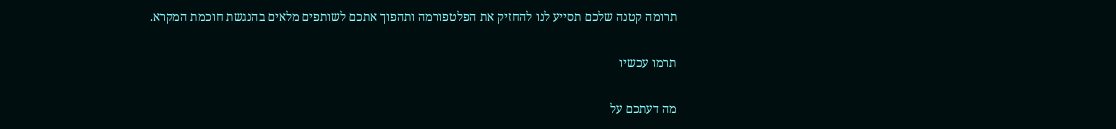תרומה קטנה שלכם תסייע לנו להחזיק את הפלטפורמה ותהפוך אתכם לשותפים מלאים בהנגשת חוכמת המקרא.

תרמו עכשיו

מה דעתכם על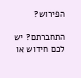הפירוש?

התחברתם? יש לכם חידוש או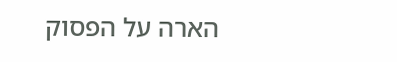הארה על הפסוק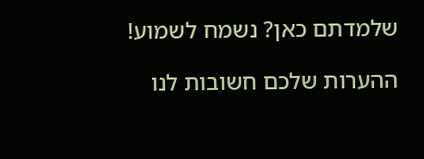שלמדתם כאן? נשמח לשמוע!

ההערות שלכם חשובות לנו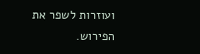ועוזרות לשפר את הפירוש.